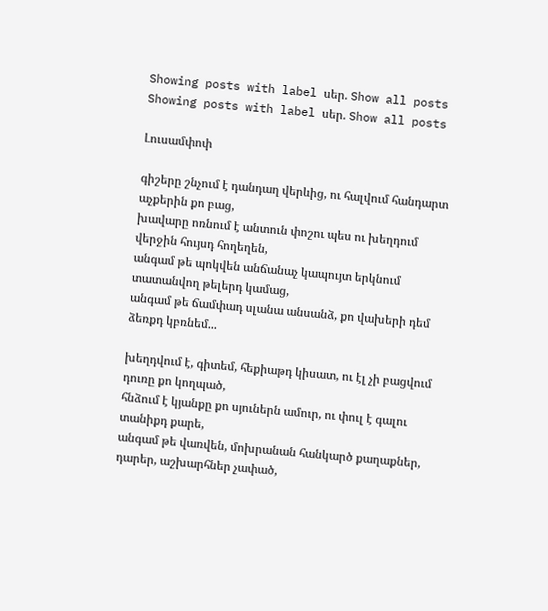Showing posts with label սեր. Show all posts
Showing posts with label սեր. Show all posts

Լուսամփոփ

գիշերը շնչում է դանդաղ վերևից, ու հալվում հանդարտ աչքերին քո բաց,
խավարը ոռնում է անտուն փոշու պես ու խեղդում վերջին հույսդ հողեղեն,
անգամ թե պոկվեն անճանաչ կապույտ երկնում տատանվող թելերդ կամաց,
անգամ թե ճամփադ սլանա անսանձ, քո վախերի դեմ ձեռքդ կբռնեմ...

խեղդվում է, գիտեմ, հեքիաթդ կիսատ, ու էլ չի բացվում դուռը քո կողպած,
հնձում է կյանքը քո սյուներն ամուր, ու փուլ է գալու տանիքդ քարե,
անգամ թե վառվեն, մոխրանան հանկարծ քաղաքներ, դարեր, աշխարհներ չափած,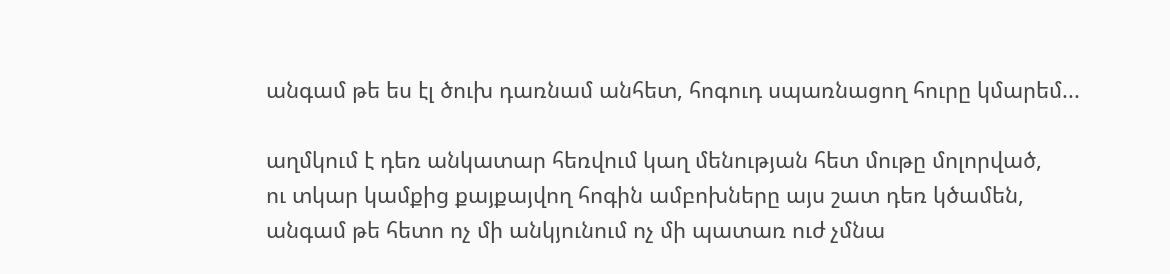անգամ թե ես էլ ծուխ դառնամ անհետ, հոգուդ սպառնացող հուրը կմարեմ...

աղմկում է դեռ անկատար հեռվում կաղ մենության հետ մութը մոլորված,
ու տկար կամքից քայքայվող հոգին ամբոխները այս շատ դեռ կծամեն,
անգամ թե հետո ոչ մի անկյունում ոչ մի պատառ ուժ չմնա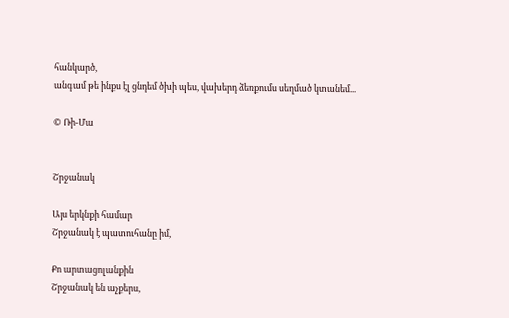հանկարծ,
անգամ թե ինքս էլ ցնդեմ ծխի պես, վախերդ ձեռքումս սեղմած կտանեմ...

© Ռի-Մա


Շրջանակ

Այս երկնքի համար
Շրջանակ է պատուհանը իմ,

Քո արտացոլանքին
Շրջանակ են աչքերս,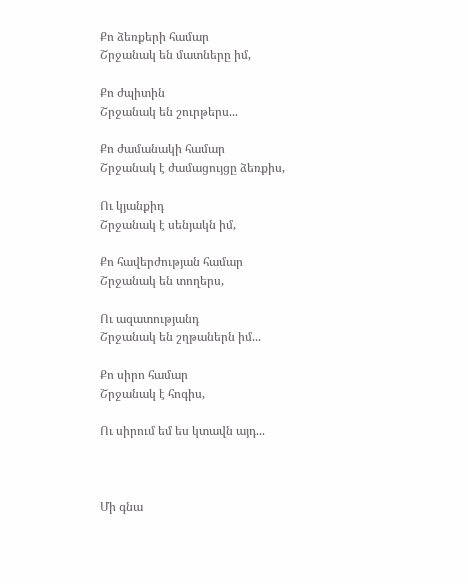Քո ձեռքերի համար
Շրջանակ են մատները իմ,

Քո ժպիտին
Շրջանակ են շուրթերս...

Քո ժամանակի համար
Շրջանակ է ժամացույցը ձեռքիս,

Ու կյանքիդ
Շրջանակ է սենյակն իմ,

Քո հավերժության համար
Շրջանակ են տողերս,

Ու ազատությանդ
Շրջանակ են շղթաներն իմ...

Քո սիրո համար
Շրջանակ է հոգիս,

Ու սիրում եմ ես կտավն այդ...



Մի գնա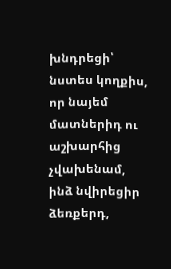խնդրեցի՝ նստես կողքիս,
որ նայեմ մատներիդ ու աշխարհից չվախենամ,
ինձ նվիրեցիր ձեռքերդ,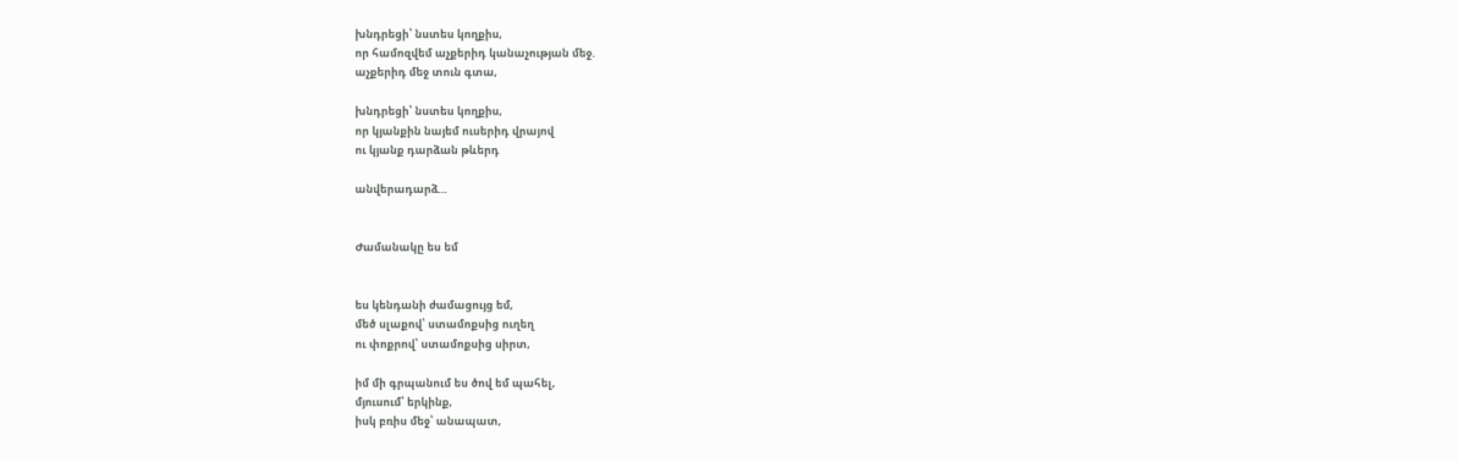խնդրեցի՝ նստես կողքիս,
որ համոզվեմ աչքերիդ կանաչության մեջ.
աչքերիդ մեջ տուն գտա,

խնդրեցի՝ նստես կողքիս,
որ կյանքին նայեմ ուսերիդ վրայով
ու կյանք դարձան թևերդ

անվերադարձ...


Ժամանակը ես եմ


ես կենդանի ժամացույց եմ,
մեծ սլաքով՝ ստամոքսից ուղեղ
ու փոքրով՝ ստամոքսից սիրտ,

իմ մի գրպանում ես ծով եմ պահել,
մյուսում՝ երկինք,
իսկ բռիս մեջ՝ անապատ,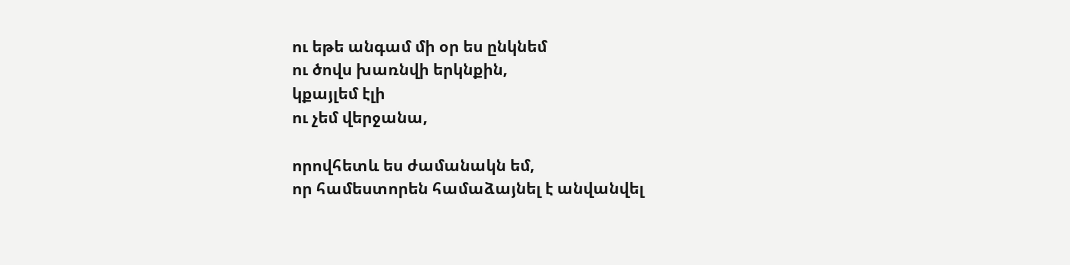ու եթե անգամ մի օր ես ընկնեմ
ու ծովս խառնվի երկնքին,
կքայլեմ էլի
ու չեմ վերջանա,

որովհետև ես ժամանակն եմ,
որ համեստորեն համաձայնել է անվանվել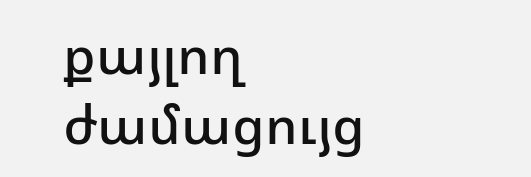քայլող ժամացույց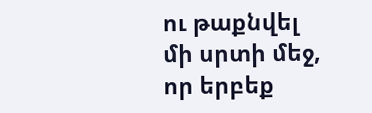ու թաքնվել մի սրտի մեջ,
որ երբեք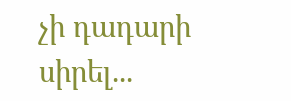չի դադարի սիրել...